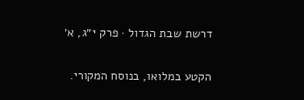דרשת שבת הגדול · פרק י״ג, א׳

הקטע במלואו, בנוסח המקורי.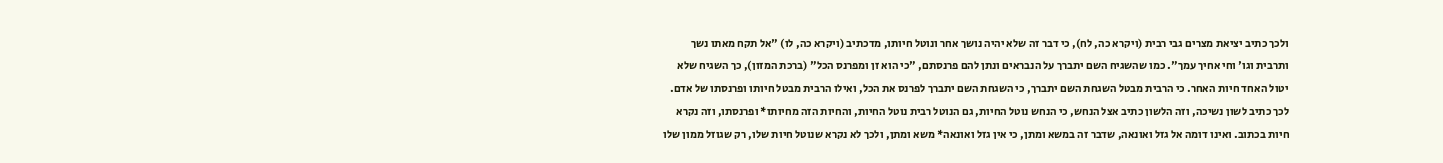ולכך כתיב יציאת מצרים גבי רבית (ויקרא כה, לח), כי דבר זה שלא יהיה נושך אחר ונוטל חיותו, מדכתיב (ויקרא כה, לו) "אל תקח מאתו נשך ותרבית וגו' וחי אחיך עמך". כמו שהשגיח השם יתברך על הנבראים ונתן להם פרנסתם, "כי הוא זן ומפרנס הכל" (ברכת המזון), כך השגיח שלא יטול האחד חיות האחר. כי הרבית מבטל השגחת השם יתברך, כי השגחת השם יתברך לפרנס את הכל, ואילו הרבית מבטל חיותו ופרנסתו של אדם. לכך כתיב לשון נשיכה, וזה הלשון כתיב אצל הנחש, כי הנחש נוטל החיות, גם הנוטל רבית נוטל החיות, והחיות הזה מחיותו* ופרנסתו, וזה נקרא חיות בכתוב. ואינו דומה אל גזל ואונאה, שדבר זה במשא ומתן, כי אין גזל ואונאה* משא ומתן, ולכך לא נקרא שנוטל חיות שלו, רק שגוזל ממון שלו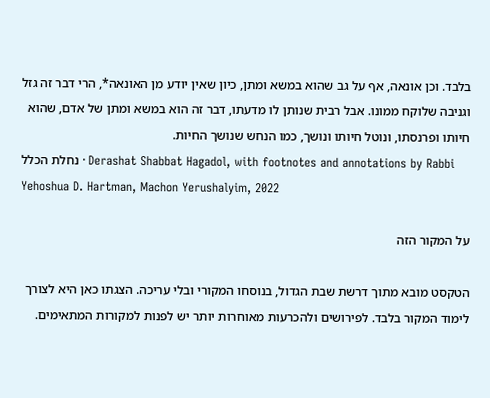בלבד. וכן אונאה, אף על גב שהוא במשא ומתן, כיון שאין יודע מן האונאה*, הרי דבר זה גזל וגניבה שלוקח ממונו. אבל רבית שנותן לו מדעתו, דבר זה הוא במשא ומתן של אדם, שהוא חיותו ופרנסתו, ונוטל חיותו ונושך, כמו הנחש שנושך החיות.
נחלת הכלל · Derashat Shabbat Hagadol, with footnotes and annotations by Rabbi Yehoshua D. Hartman, Machon Yerushalyim, 2022

על המקור הזה

הטקסט מובא מתוך דרשת שבת הגדול, בנוסחו המקורי ובלי עריכה. הצגתו כאן היא לצורך לימוד המקור בלבד. לפירושים ולהכרעות מאוחרות יותר יש לפנות למקורות המתאימים.